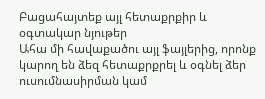Բացահայտեք այլ հետաքրքիր և օգտակար նյութեր
Ահա մի հավաքածու այլ ֆայլերից, որոնք կարող են ձեզ հետաքրքրել և օգնել ձեր ուսումնասիրման կամ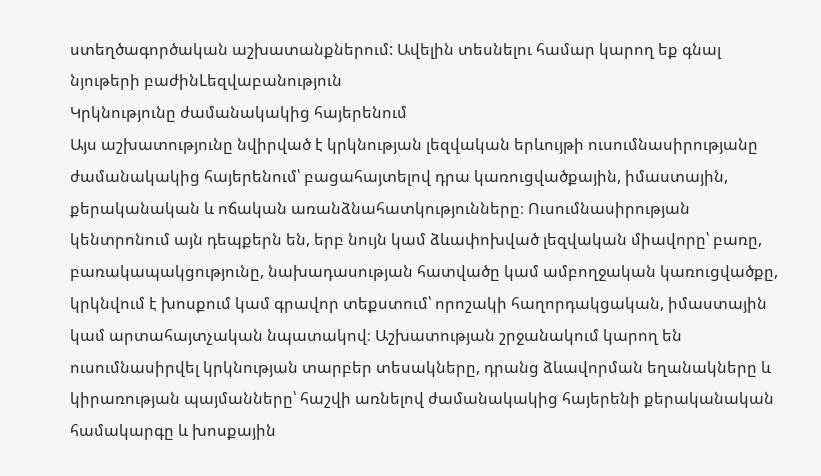ստեղծագործական աշխատանքներում: Ավելին տեսնելու համար կարող եք գնալ նյութերի բաժինLեզվաբանություն
Կրկնությունը ժամանակակից հայերենում
Այս աշխատությունը նվիրված է կրկնության լեզվական երևույթի ուսումնասիրությանը ժամանակակից հայերենում՝ բացահայտելով դրա կառուցվածքային, իմաստային, քերականական և ոճական առանձնահատկությունները։ Ուսումնասիրության կենտրոնում այն դեպքերն են, երբ նույն կամ ձևափոխված լեզվական միավորը՝ բառը, բառակապակցությունը, նախադասության հատվածը կամ ամբողջական կառուցվածքը, կրկնվում է խոսքում կամ գրավոր տեքստում՝ որոշակի հաղորդակցական, իմաստային կամ արտահայտչական նպատակով։ Աշխատության շրջանակում կարող են ուսումնասիրվել կրկնության տարբեր տեսակները, դրանց ձևավորման եղանակները և կիրառության պայմանները՝ հաշվի առնելով ժամանակակից հայերենի քերականական համակարգը և խոսքային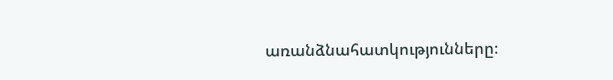առանձնահատկությունները։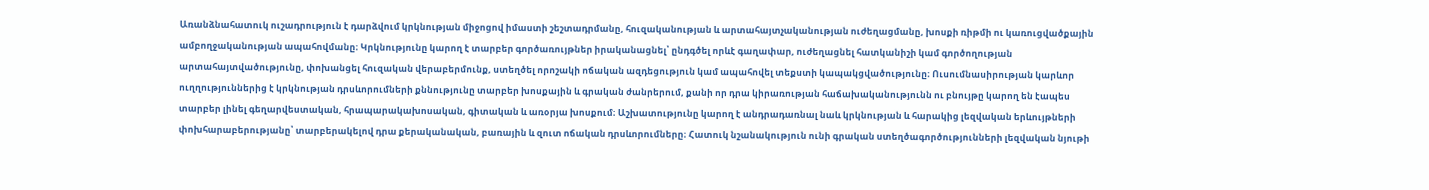Առանձնահատուկ ուշադրություն է դարձվում կրկնության միջոցով իմաստի շեշտադրմանը, հուզականության և արտահայտչականության ուժեղացմանը, խոսքի ռիթմի ու կառուցվածքային ամբողջականության ապահովմանը։ Կրկնությունը կարող է տարբեր գործառույթներ իրականացնել՝ ընդգծել որևէ գաղափար, ուժեղացնել հատկանիշի կամ գործողության արտահայտվածությունը, փոխանցել հուզական վերաբերմունք, ստեղծել որոշակի ոճական ազդեցություն կամ ապահովել տեքստի կապակցվածությունը։ Ուսումնասիրության կարևոր ուղղություններից է կրկնության դրսևորումների քննությունը տարբեր խոսքային և գրական ժանրերում, քանի որ դրա կիրառության հաճախականությունն ու բնույթը կարող են էապես տարբեր լինել գեղարվեստական, հրապարակախոսական, գիտական և առօրյա խոսքում։ Աշխատությունը կարող է անդրադառնալ նաև կրկնության և հարակից լեզվական երևույթների փոխհարաբերությանը՝ տարբերակելով դրա քերականական, բառային և զուտ ոճական դրսևորումները։ Հատուկ նշանակություն ունի գրական ստեղծագործությունների լեզվական նյութի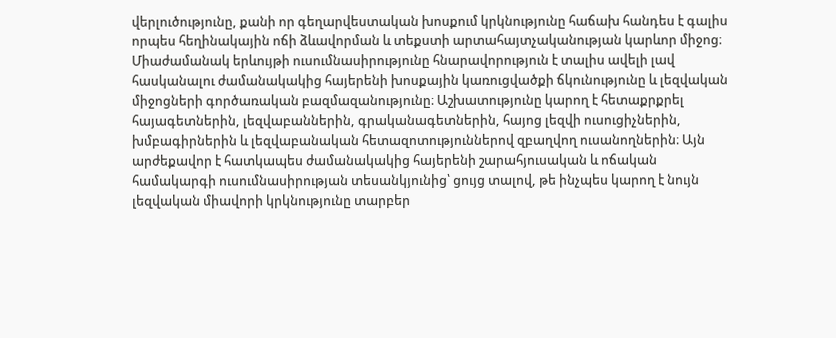վերլուծությունը, քանի որ գեղարվեստական խոսքում կրկնությունը հաճախ հանդես է գալիս որպես հեղինակային ոճի ձևավորման և տեքստի արտահայտչականության կարևոր միջոց։ Միաժամանակ երևույթի ուսումնասիրությունը հնարավորություն է տալիս ավելի լավ հասկանալու ժամանակակից հայերենի խոսքային կառուցվածքի ճկունությունը և լեզվական միջոցների գործառական բազմազանությունը։ Աշխատությունը կարող է հետաքրքրել հայագետներին, լեզվաբաններին, գրականագետներին, հայոց լեզվի ուսուցիչներին, խմբագիրներին և լեզվաբանական հետազոտություններով զբաղվող ուսանողներին։ Այն արժեքավոր է հատկապես ժամանակակից հայերենի շարահյուսական և ոճական համակարգի ուսումնասիրության տեսանկյունից՝ ցույց տալով, թե ինչպես կարող է նույն լեզվական միավորի կրկնությունը տարբեր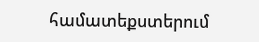համատեքստերում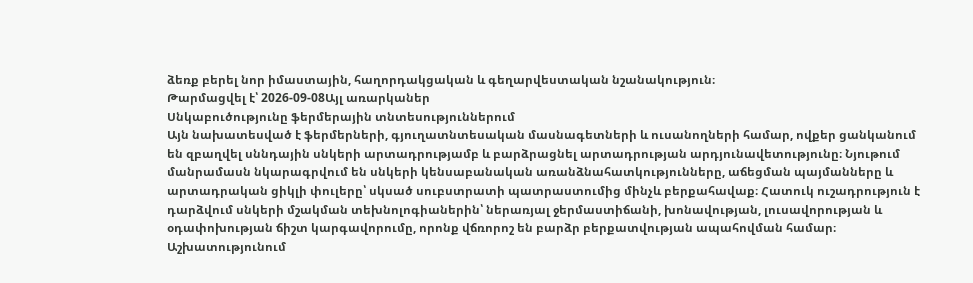ձեռք բերել նոր իմաստային, հաղորդակցական և գեղարվեստական նշանակություն։
Թարմացվել է՝ 2026-09-08Այլ առարկաներ
Սնկաբուծությունը ֆերմերային տնտեսություններում
Այն նախատեսված է ֆերմերների, գյուղատնտեսական մասնագետների և ուսանողների համար, ովքեր ցանկանում են զբաղվել սննդային սնկերի արտադրությամբ և բարձրացնել արտադրության արդյունավետությունը։ Նյութում մանրամասն նկարագրվում են սնկերի կենսաբանական առանձնահատկությունները, աճեցման պայմանները և արտադրական ցիկլի փուլերը՝ սկսած սուբստրատի պատրաստումից մինչև բերքահավաք։ Հատուկ ուշադրություն է դարձվում սնկերի մշակման տեխնոլոգիաներին՝ ներառյալ ջերմաստիճանի, խոնավության, լուսավորության և օդափոխության ճիշտ կարգավորումը, որոնք վճռորոշ են բարձր բերքատվության ապահովման համար։ Աշխատությունում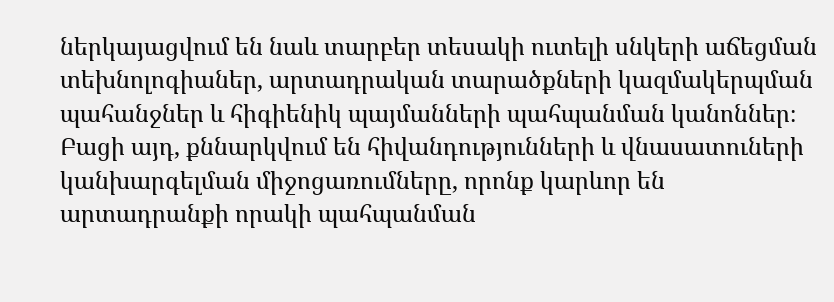ներկայացվում են նաև տարբեր տեսակի ուտելի սնկերի աճեցման տեխնոլոգիաներ, արտադրական տարածքների կազմակերպման պահանջներ և հիգիենիկ պայմանների պահպանման կանոններ։ Բացի այդ, քննարկվում են հիվանդությունների և վնասատուների կանխարգելման միջոցառումները, որոնք կարևոր են արտադրանքի որակի պահպանման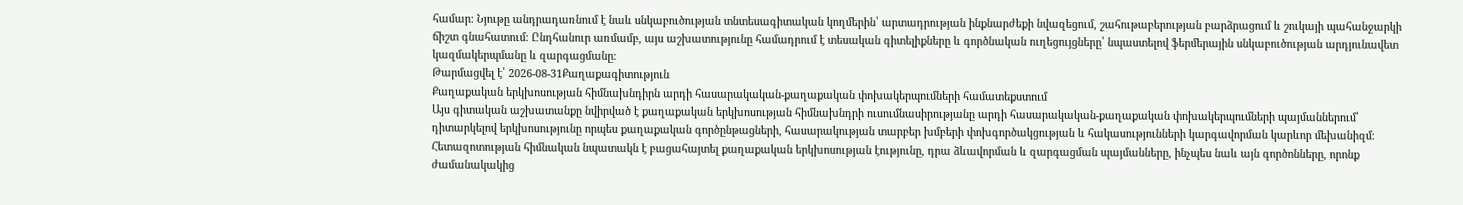համար։ Նյութը անդրադառնում է նաև սնկաբուծության տնտեսագիտական կողմերին՝ արտադրության ինքնարժեքի նվազեցում, շահութաբերության բարձրացում և շուկայի պահանջարկի ճիշտ գնահատում։ Ընդհանուր առմամբ, այս աշխատությունը համադրում է տեսական գիտելիքները և գործնական ուղեցույցները՝ նպաստելով ֆերմերային սնկաբուծության արդյունավետ կազմակերպմանը և զարգացմանը։
Թարմացվել է՝ 2026-08-31Քաղաքագիտություն
Քաղաքական երկխոսության հիմնախնդիրն արդի հասարակական-քաղաքական փոխակերպումների համատեքստում
Այս գիտական աշխատանքը նվիրված է քաղաքական երկխոսության հիմնախնդրի ուսումնասիրությանը արդի հասարակական-քաղաքական փոխակերպումների պայմաններում՝ դիտարկելով երկխոսությունը որպես քաղաքական գործընթացների, հասարակության տարբեր խմբերի փոխգործակցության և հակասությունների կարգավորման կարևոր մեխանիզմ։ Հետազոտության հիմնական նպատակն է բացահայտել քաղաքական երկխոսության էությունը, դրա ձևավորման և զարգացման պայմանները, ինչպես նաև այն գործոնները, որոնք ժամանակակից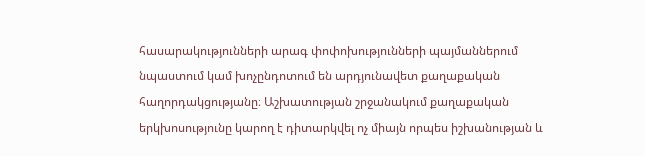հասարակությունների արագ փոփոխությունների պայմաններում նպաստում կամ խոչընդոտում են արդյունավետ քաղաքական հաղորդակցությանը։ Աշխատության շրջանակում քաղաքական երկխոսությունը կարող է դիտարկվել ոչ միայն որպես իշխանության և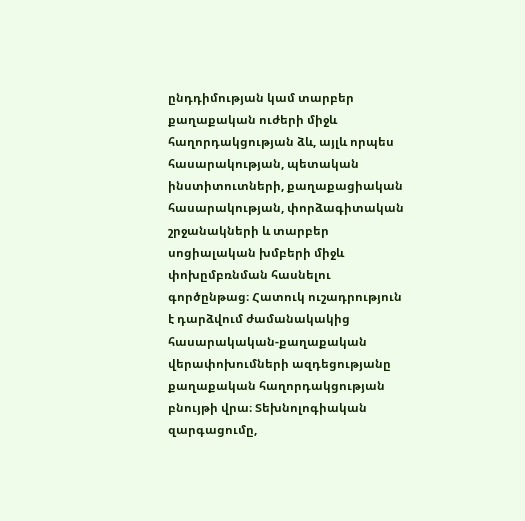ընդդիմության կամ տարբեր քաղաքական ուժերի միջև հաղորդակցության ձև, այլև որպես հասարակության, պետական ինստիտուտների, քաղաքացիական հասարակության, փորձագիտական շրջանակների և տարբեր սոցիալական խմբերի միջև փոխըմբռնման հասնելու գործընթաց։ Հատուկ ուշադրություն է դարձվում ժամանակակից հասարակական-քաղաքական վերափոխումների ազդեցությանը քաղաքական հաղորդակցության բնույթի վրա։ Տեխնոլոգիական զարգացումը,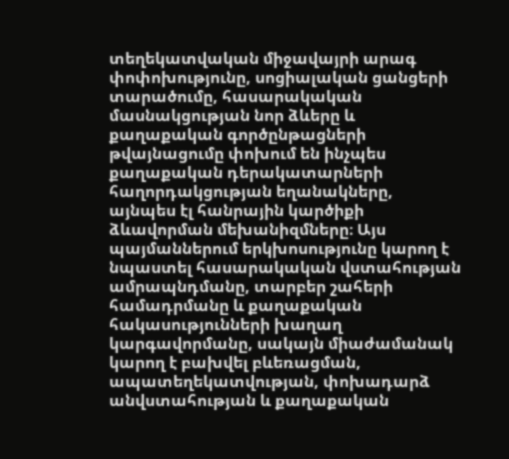տեղեկատվական միջավայրի արագ փոփոխությունը, սոցիալական ցանցերի տարածումը, հասարակական մասնակցության նոր ձևերը և քաղաքական գործընթացների թվայնացումը փոխում են ինչպես քաղաքական դերակատարների հաղորդակցության եղանակները, այնպես էլ հանրային կարծիքի ձևավորման մեխանիզմները։ Այս պայմաններում երկխոսությունը կարող է նպաստել հասարակական վստահության ամրապնդմանը, տարբեր շահերի համադրմանը և քաղաքական հակասությունների խաղաղ կարգավորմանը, սակայն միաժամանակ կարող է բախվել բևեռացման, ապատեղեկատվության, փոխադարձ անվստահության և քաղաքական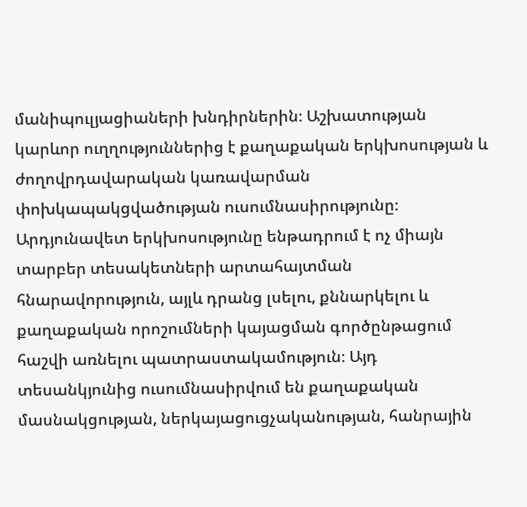մանիպուլյացիաների խնդիրներին։ Աշխատության կարևոր ուղղություններից է քաղաքական երկխոսության և ժողովրդավարական կառավարման փոխկապակցվածության ուսումնասիրությունը։ Արդյունավետ երկխոսությունը ենթադրում է ոչ միայն տարբեր տեսակետների արտահայտման հնարավորություն, այլև դրանց լսելու, քննարկելու և քաղաքական որոշումների կայացման գործընթացում հաշվի առնելու պատրաստակամություն։ Այդ տեսանկյունից ուսումնասիրվում են քաղաքական մասնակցության, ներկայացուցչականության, հանրային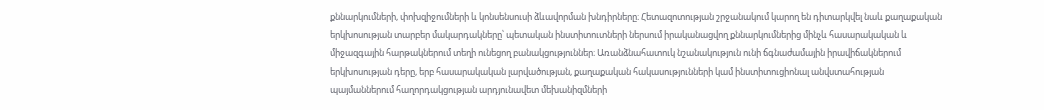քննարկումների, փոխզիջումների և կոնսենսուսի ձևավորման խնդիրները։ Հետազոտության շրջանակում կարող են դիտարկվել նաև քաղաքական երկխոսության տարբեր մակարդակները՝ պետական ինստիտուտների ներսում իրականացվող քննարկումներից մինչև հասարակական և միջազգային հարթակներում տեղի ունեցող բանակցություններ։ Առանձնահատուկ նշանակություն ունի ճգնաժամային իրավիճակներում երկխոսության դերը, երբ հասարակական լարվածության, քաղաքական հակասությունների կամ ինստիտուցիոնալ անվստահության պայմաններում հաղորդակցության արդյունավետ մեխանիզմների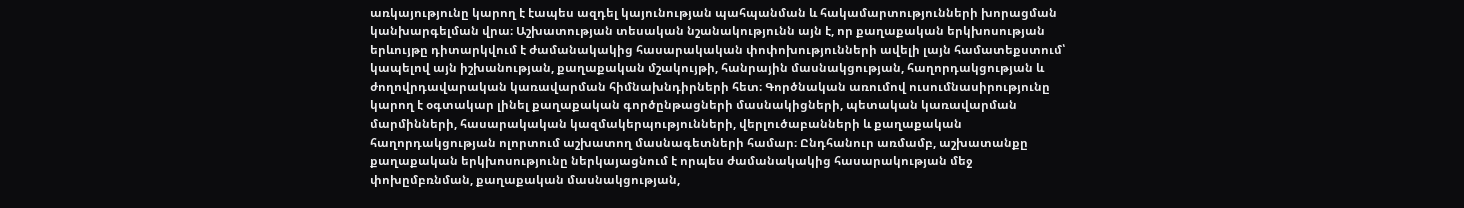առկայությունը կարող է էապես ազդել կայունության պահպանման և հակամարտությունների խորացման կանխարգելման վրա։ Աշխատության տեսական նշանակությունն այն է, որ քաղաքական երկխոսության երևույթը դիտարկվում է ժամանակակից հասարակական փոփոխությունների ավելի լայն համատեքստում՝ կապելով այն իշխանության, քաղաքական մշակույթի, հանրային մասնակցության, հաղորդակցության և ժողովրդավարական կառավարման հիմնախնդիրների հետ։ Գործնական առումով ուսումնասիրությունը կարող է օգտակար լինել քաղաքական գործընթացների մասնակիցների, պետական կառավարման մարմինների, հասարակական կազմակերպությունների, վերլուծաբանների և քաղաքական հաղորդակցության ոլորտում աշխատող մասնագետների համար։ Ընդհանուր առմամբ, աշխատանքը քաղաքական երկխոսությունը ներկայացնում է որպես ժամանակակից հասարակության մեջ փոխըմբռնման, քաղաքական մասնակցության,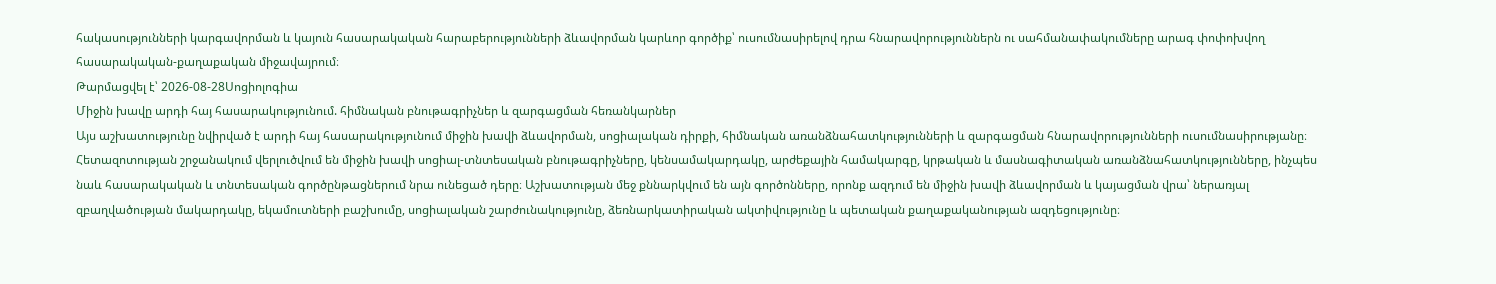հակասությունների կարգավորման և կայուն հասարակական հարաբերությունների ձևավորման կարևոր գործիք՝ ուսումնասիրելով դրա հնարավորություններն ու սահմանափակումները արագ փոփոխվող հասարակական-քաղաքական միջավայրում։
Թարմացվել է՝ 2026-08-28Սոցիոլոգիա
Միջին խավը արդի հայ հասարակությունում. հիմնական բնութագրիչներ և զարգացման հեռանկարներ
Այս աշխատությունը նվիրված է արդի հայ հասարակությունում միջին խավի ձևավորման, սոցիալական դիրքի, հիմնական առանձնահատկությունների և զարգացման հնարավորությունների ուսումնասիրությանը։ Հետազոտության շրջանակում վերլուծվում են միջին խավի սոցիալ-տնտեսական բնութագրիչները, կենսամակարդակը, արժեքային համակարգը, կրթական և մասնագիտական առանձնահատկությունները, ինչպես նաև հասարակական և տնտեսական գործընթացներում նրա ունեցած դերը։ Աշխատության մեջ քննարկվում են այն գործոնները, որոնք ազդում են միջին խավի ձևավորման և կայացման վրա՝ ներառյալ զբաղվածության մակարդակը, եկամուտների բաշխումը, սոցիալական շարժունակությունը, ձեռնարկատիրական ակտիվությունը և պետական քաղաքականության ազդեցությունը։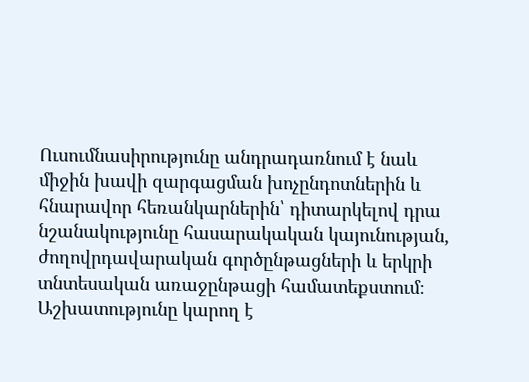Ուսումնասիրությունը անդրադառնում է նաև միջին խավի զարգացման խոչընդոտներին և հնարավոր հեռանկարներին՝ դիտարկելով դրա նշանակությունը հասարակական կայունության, ժողովրդավարական գործընթացների և երկրի տնտեսական առաջընթացի համատեքստում։ Աշխատությունը կարող է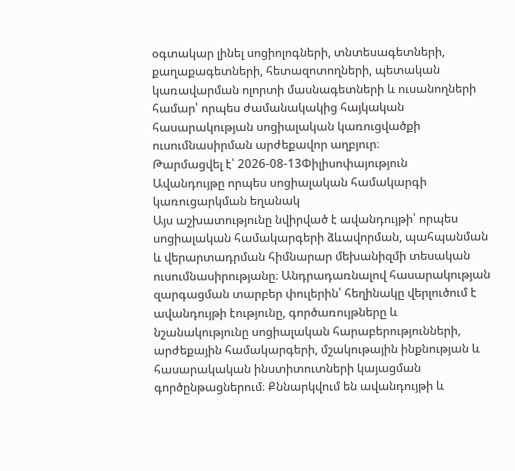օգտակար լինել սոցիոլոգների, տնտեսագետների, քաղաքագետների, հետազոտողների, պետական կառավարման ոլորտի մասնագետների և ուսանողների համար՝ որպես ժամանակակից հայկական հասարակության սոցիալական կառուցվածքի ուսումնասիրման արժեքավոր աղբյուր։
Թարմացվել է՝ 2026-08-13Փիլիսոփայություն
Ավանդույթը որպես սոցիալական համակարգի կառուցարկման եղանակ
Այս աշխատությունը նվիրված է ավանդույթի՝ որպես սոցիալական համակարգերի ձևավորման, պահպանման և վերարտադրման հիմնարար մեխանիզմի տեսական ուսումնասիրությանը։ Անդրադառնալով հասարակության զարգացման տարբեր փուլերին՝ հեղինակը վերլուծում է ավանդույթի էությունը, գործառույթները և նշանակությունը սոցիալական հարաբերությունների, արժեքային համակարգերի, մշակութային ինքնության և հասարակական ինստիտուտների կայացման գործընթացներում։ Քննարկվում են ավանդույթի և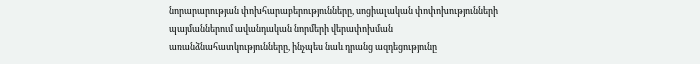նորարարության փոխհարաբերությունները, սոցիալական փոփոխությունների պայմաններում ավանդական նորմերի վերափոխման առանձնահատկությունները, ինչպես նաև դրանց ազդեցությունը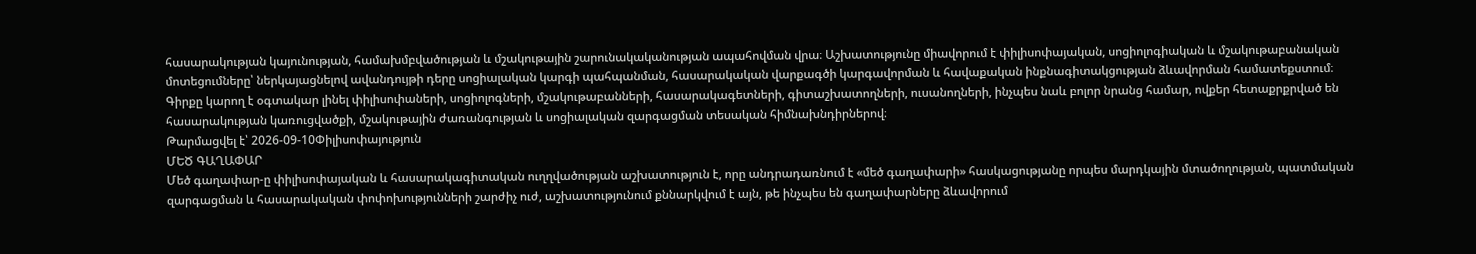հասարակության կայունության, համախմբվածության և մշակութային շարունակականության ապահովման վրա։ Աշխատությունը միավորում է փիլիսոփայական, սոցիոլոգիական և մշակութաբանական մոտեցումները՝ ներկայացնելով ավանդույթի դերը սոցիալական կարգի պահպանման, հասարակական վարքագծի կարգավորման և հավաքական ինքնագիտակցության ձևավորման համատեքստում։ Գիրքը կարող է օգտակար լինել փիլիսոփաների, սոցիոլոգների, մշակութաբանների, հասարակագետների, գիտաշխատողների, ուսանողների, ինչպես նաև բոլոր նրանց համար, ովքեր հետաքրքրված են հասարակության կառուցվածքի, մշակութային ժառանգության և սոցիալական զարգացման տեսական հիմնախնդիրներով։
Թարմացվել է՝ 2026-09-10Փիլիսոփայություն
ՄԵԾ ԳԱՂԱՓԱՐ
Մեծ գաղափար-ը փիլիսոփայական և հասարակագիտական ուղղվածության աշխատություն է, որը անդրադառնում է «մեծ գաղափարի» հասկացությանը որպես մարդկային մտածողության, պատմական զարգացման և հասարակական փոփոխությունների շարժիչ ուժ, աշխատությունում քննարկվում է այն, թե ինչպես են գաղափարները ձևավորում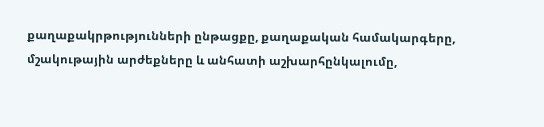քաղաքակրթությունների ընթացքը, քաղաքական համակարգերը, մշակութային արժեքները և անհատի աշխարհընկալումը,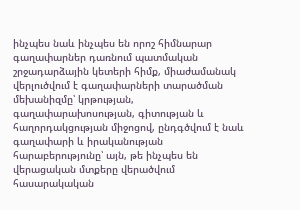ինչպես նաև ինչպես են որոշ հիմնարար գաղափարներ դառնում պատմական շրջադարձային կետերի հիմք, միաժամանակ վերլուծվում է գաղափարների տարածման մեխանիզմը՝ կրթության, գաղափարախոսության, գիտության և հաղորդակցության միջոցով, ընդգծվում է նաև գաղափարի և իրականության հարաբերությունը՝ այն, թե ինչպես են վերացական մտքերը վերածվում հասարակական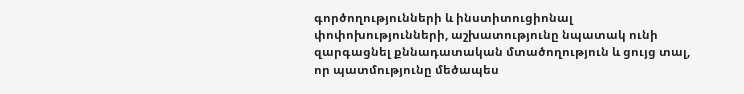գործողությունների և ինստիտուցիոնալ փոփոխությունների, աշխատությունը նպատակ ունի զարգացնել քննադատական մտածողություն և ցույց տալ, որ պատմությունը մեծապես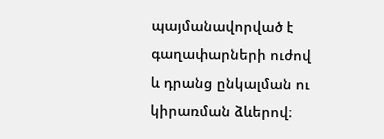պայմանավորված է գաղափարների ուժով և դրանց ընկալման ու կիրառման ձևերով։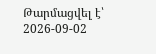Թարմացվել է՝ 2026-09-02